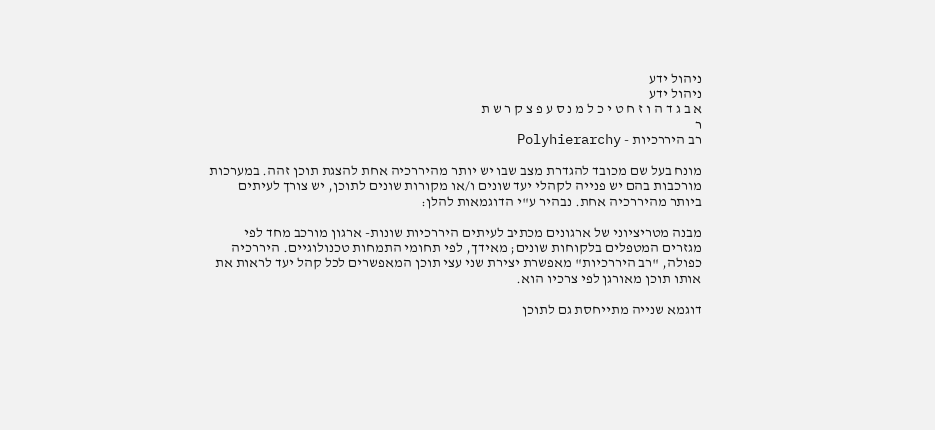ניהול ידע
ניהול ידע
א ב ג ד ה ו ז ח ט י כ ל מ נ ס ע פ צ ק ר ש ת
ר
רב היררכיות - Polyhierarchy

מונח בעל שם מכובד להגדרת מצב שבו יש יותר מהיררכיה אחת להצגת תוכן זהה. במערכות מורכבות בהם יש פנייה לקהלי יעד שונים ו/או מקורות שונים לתוכן, יש צורך לעיתים ביותר מהיררכיה אחת. נבהיר ע"י הדוגמאות להלן:

מבנה מטריציוני של ארגונים מכתיב לעיתים היררכיות שונות- ארגון מורכב מחד לפי מגזרים המטפלים בלקוחות שונים; מאידך, לפי תחומי התמחות טכנולוגיים. היררכיה כפולה, "רב היררכיות" מאפשרת יצירת שני עצי תוכן המאפשרים לכל קהל יעד לראות את אותו תוכן מאורגן לפי צרכיו הוא.

דוגמא שנייה מתייחסת גם לתוכן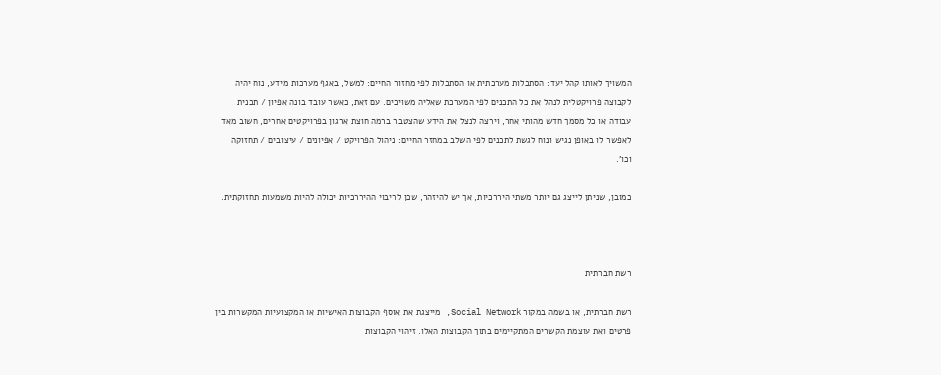המשויך לאותו קהל יעד: הסתכלות מערכתית או הסתכלות לפי מחזור החיים: למשל, באגף מערכות מידע, נוח יהיה לקבוצה פרויקטלית לנהל את כל התכנים לפי המערכת שאליה משויכים. עם זאת, כאשר עובד בונה אפיון / תכנית עבודה או כל מסמך חדש מהותי אחר, וירצה לנצל את הידע שהצטבר ברמה חוצת ארגון בפרויקטים אחרים, חשוב מאד לאפשר לו באופן נגיש ונוח לגשת לתכנים לפי השלב במחזר החיים: ניהול הפרויקט / אפיונים / עיצובים / תחזוקה וכו'.

כמובן, שניתן לייצג גם יותר משתי היררכיות, אך יש להיזהר, שכן לריבוי ההיררכיות יכולה להיות משמעות תחזוקתית.



רשת חברתית

רשת חברתית, או בשמה במקור Social Network, מייצגת את אוסף הקבוצות האישיות או המקצועיות המקשרות בין פרטים ואת עוצמת הקשרים המתקיימים בתוך הקבוצות האלו. זיהוי הקבוצות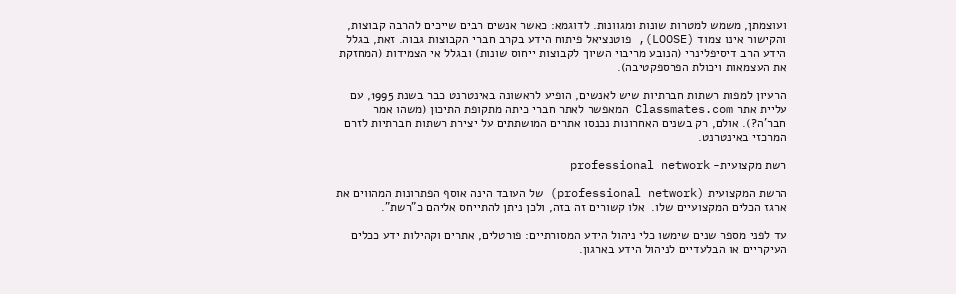ועוצמתן, משמש למטרות שונות ומגוונות. לדוגמא: כאשר אנשים רבים שייכים להרבה קבוצות, והקישור אינו צמוד (LOOSE), פוטנציאל פיתוח הידע בקרב חברי הקבוצות גבוה. זאת, בגלל הידע הרב דיסיפלינרי (הנובע מריבוי השיוך לקבוצות ייחוס שונות) ובגלל אי הצמידות (המחזקת את העצמאות ויכולת הפרספקטיבה).

הרעיון למפות רשתות חברתיות שיש לאנשים, הופיע לראשונה באינטרנט כבר בשנת 1995, עם עליית אתר Classmates.com המאפשר לאתר חברי כיתה מתקופת התיכון (משהו אמר חבר'ה?). אולם, רק בשנים האחרונות נכנסו אתרים המושתתים על יצירת רשתות חברתיות לזרם המרכזי באינטרנט.

רשת מקצועית- professional network

הרשת המקצועית (professional network) של העובד הינה אוסף הפתרונות המהווים את ארגז הכלים המקצועיים שלו.  אלו קשורים זה בזה, ולכן ניתן להתייחס אליהם כ"רשת".

עד לפני מספר שנים שימשו כלי ניהול הידע המסורתיים: פורטלים, אתרים וקהילות ידע ככלים העיקריים או הבלעדיים לניהול הידע בארגון.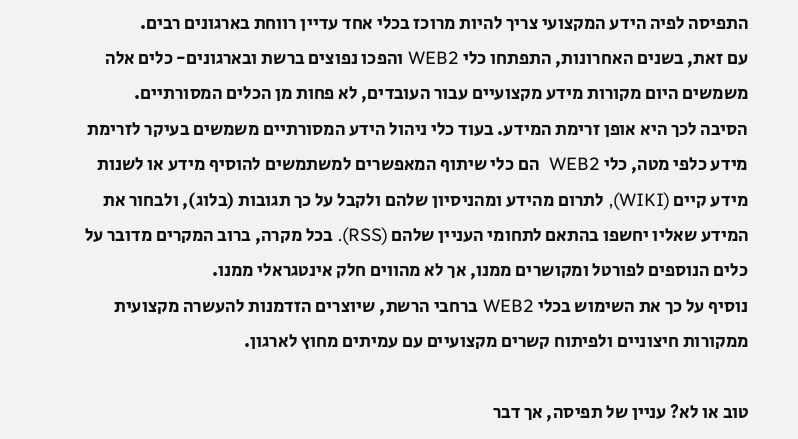התפיסה לפיה הידע המקצועי צריך להיות מרוכז בכלי אחד עדיין רווחת בארגונים רבים.
עם זאת, בשנים האחרונות, התפתחו כלי WEB2 והפכו נפוצים ברשת ובארגונים- כלים אלה משמשים היום מקורות מידע מקצועיים עבור העובדים, לא פחות מן הכלים המסורתיים.
הסיבה לכך היא אופן זרימת המידע. בעוד כלי ניהול הידע המסורתיים משמשים בעיקר לזרימת מידע כלפי מטה, כלי WEB2  הם כלי שיתוף המאפשרים למשתמשים להוסיף מידע או לשנות מידע קיים (WIKI), לתרום מהידע ומהניסיון שלהם ולקבל על כך תגובות (בלוג), ולבחור את המידע שאליו יחשפו בהתאם לתחומי העניין שלהם (RSS). בכל מקרה, ברוב המקרים מדובר על כלים הנוספים לפורטל ומקושרים ממנו, אך לא מהווים חלק אינטגראלי ממנו.
נוסיף על כך את השימוש בכלי WEB2 ברחבי הרשת, שיוצרים הזדמנות להעשרה מקצועית ממקורות חיצוניים ולפיתוח קשרים מקצועיים עם עמיתים מחוץ לארגון.

טוב או לא? עניין של תפיסה, אך דבר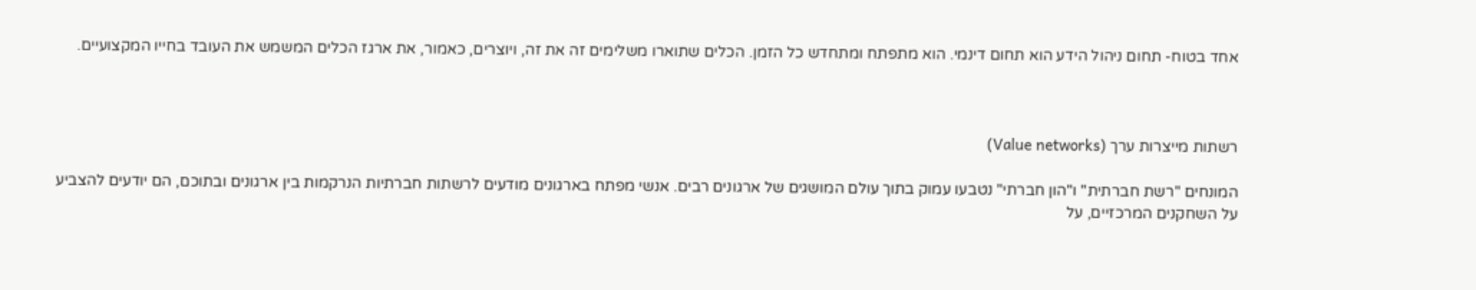אחד בטוח- תחום ניהול הידע הוא תחום דינמי. הוא מתפתח ומתחדש כל הזמן. הכלים שתוארו משלימים זה את זה, ויוצרים, כאמור, את ארגז הכלים המשמש את העובד בחייו המקצועיים.



רשתות מייצרות ערך (Value networks)

המונחים "רשת חברתית" ו"הון חברתי" נטבעו עמוק בתוך עולם המושגים של ארגונים רבים. אנשי מפתח בארגונים מודעים לרשתות חברתיות הנרקמות בין ארגונים ובתוכם, הם יודעים להצביע על השחקנים המרכזיים, על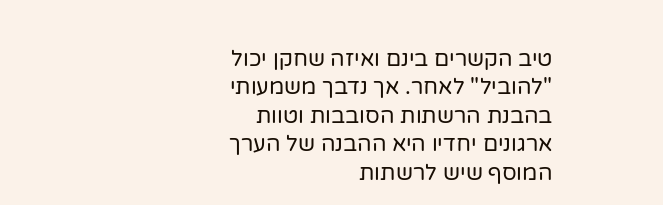טיב הקשרים בינם ואיזה שחקן יכול "להוביל" לאחר. אך נדבך משמעותי בהבנת הרשתות הסובבות וטוות ארגונים יחדיו היא ההבנה של הערך המוסף שיש לרשתות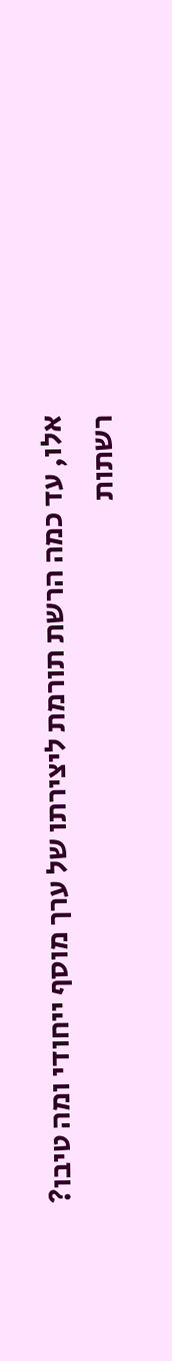אלו, עד כמה הרשת תורמת ליצירתו של ערך מוסף ייחודי ומה טיבו?
רשתות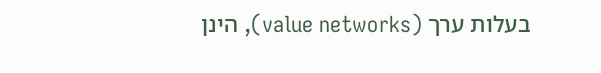בעלות ערך (value networks), הינן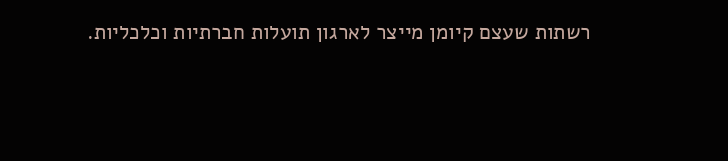רשתות שעצם קיומן מייצר לארגון תועלות חברתיות וכלכליות.